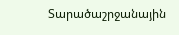Տարածաշրջանային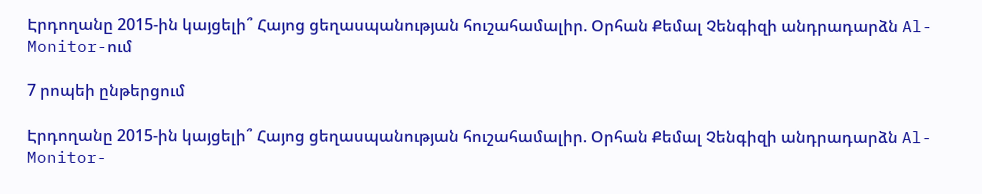Էրդողանը 2015-ին կայցելի՞ Հայոց ցեղասպանության հուշահամալիր. Օրհան Քեմալ Չենգիզի անդրադարձն Al-Monitor-ում

7 րոպեի ընթերցում

Էրդողանը 2015-ին կայցելի՞ Հայոց ցեղասպանության հուշահամալիր. Օրհան Քեմալ Չենգիզի անդրադարձն Al-Monitor-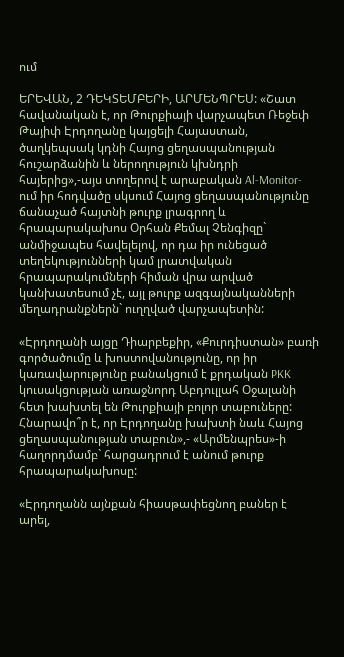ում

ԵՐԵՎԱՆ, 2 ԴԵԿՏԵՄԲԵՐԻ, ԱՐՄԵՆՊՐԵՍ: «Շատ հավանական է, որ Թուրքիայի վարչապետ Ռեջեփ Թայիփ Էրդողանը կայցելի Հայաստան, ծաղկեպսակ կդնի Հայոց ցեղասպանության հուշարձանին և ներողություն կխնդրի հայերից»,-այս տողերով է արաբական Al-Monitor-ում իր հոդվածը սկսում Հայոց ցեղասպանությունը ճանաչած հայտնի թուրք լրագրող և հրապարակախոս Օրհան Քեմալ Չենգիզը` անմիջապես հավելելով, որ դա իր ունեցած տեղեկությունների կամ լրատվական հրապարակումների հիման վրա արված կանխատեսում չէ, այլ թուրք ազգայնականների մեղադրանքներն` ուղղված վարչապետին:

«Էրդողանի այցը Դիարբեքիր, «Քուրդիստան» բառի գործածումը և խոստովանությունը, որ իր կառավարությունը բանակցում է քրդական PKK կուսակցության առաջնորդ Աբդուլլահ Օջալանի հետ խախտել են Թուրքիայի բոլոր տաբուները: Հնարավո՞ր է, որ Էրդողանը խախտի նաև Հայոց ցեղասպանության տաբուն»,- «Արմենպրես»-ի հաղորդմամբ` հարցադրում է անում թուրք հրապարակախոսը:

«Էրդողանն այնքան հիասթափեցնող բաներ է արել,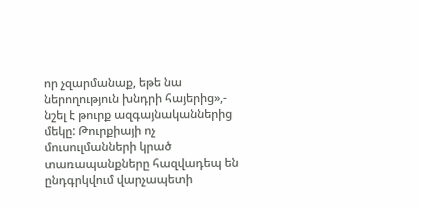որ չզարմանաք, եթե նա ներողություն խնդրի հայերից»,- նշել է թուրք ազգայնականներից մեկը: Թուրքիայի ոչ մուսուլմանների կրած տառապանքները հազվադեպ են ընդգրկվում վարչապետի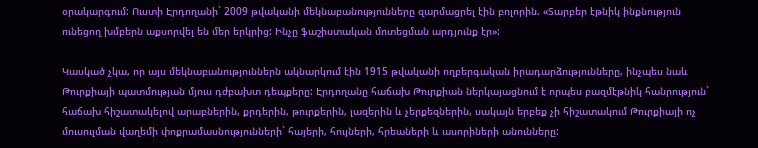օրակարգում: Ուստի Էրդողանի` 2009 թվականի մեկնաբանությունները զարմացրել էին բոլորին. «Տարբեր էթնիկ ինքնություն ունեցող խմբերն աքսորվել են մեր երկրից: Ինչը ֆաշիստական մոտեցման արդյունք էր»:

Կասկած չկա, որ այս մեկնաբանություններն ակնարկում էին 1915 թվականի ողբերգական իրադարձությունները, ինչպես նաև Թուրքիայի պատմության մյուս դժբախտ դեպքերը: Էրդողանը հաճախ Թուրքիան ներկայացնում է որպես բազմէթնիկ հանրություն` հաճախ հիշատակելով արաբներին, քրդերին, թուրքերին, լազերին և չերքեզներին, սակայն երբեք չի հիշատակում Թուրքիայի ոչ մուսուլման վաղեմի փոքրամասնությունների` հայերի, հույների, հրեաների և ասորիների անունները: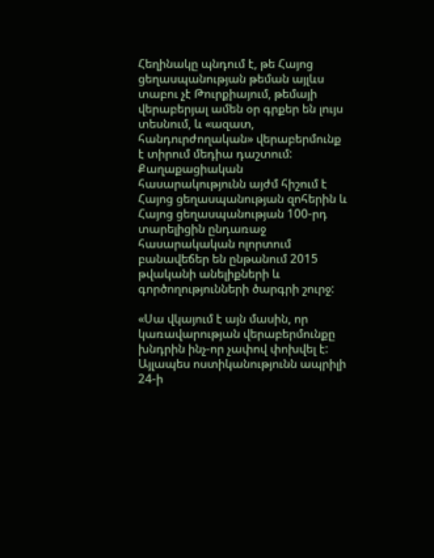Հեղինակը պնդում է, թե Հայոց ցեղասպանության թեման այլևս տաբու չէ Թուրքիայում, թեմայի վերաբերյալ ամեն օր գրքեր են լույս տեսնում, և «ազատ, հանդուրժողական» վերաբերմունք է տիրում մեդիա դաշտում: Քաղաքացիական հասարակությունն այժմ հիշում է Հայոց ցեղասպանության զոհերին և Հայոց ցեղասպանության 100-րդ տարելիցին ընդառաջ հասարակական ոլորտում բանավեճեր են ընթանում 2015 թվականի անելիքների և գործողությունների ծարգրի շուրջ:

«Սա վկայում է այն մասին, որ կառավարության վերաբերմունքը խնդրին ինչ-որ չափով փոխվել է: Այլապես ոստիկանությունն ապրիլի 24-ի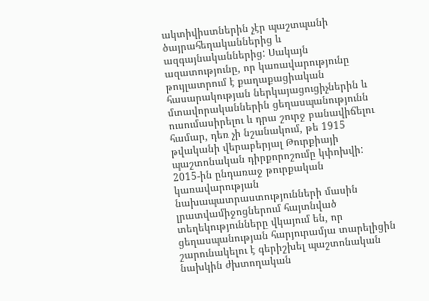ակտիվիստներին չէր պաշտպանի ծայրահեղականներից և ազգայնականներից: Սակայն ազատությունը, որ կառավարությունը թույլատրում է քաղաքացիական հասարակության ներկայացուցիչներին և մտավորականներին ցեղասպանությունն ուսումասիրելու և դրա շուրջ բանավիճելու համար, դեռ չի նշանակում, թե 1915 թվականի վերաբերյալ Թուրքիայի պաշտոնական դիրքորոշումը կփոխվի: 2015-ին ընդառաջ թուրքական կառավարության նախապատրաստությունների մասին լրատվամիջոցներում հայտնված տեղեկությունները վկայում են, որ ցեղասպանության հարյուրամյա տարելիցին շարունակելու է գերիշխել պաշտոնական նախկին ժխտողական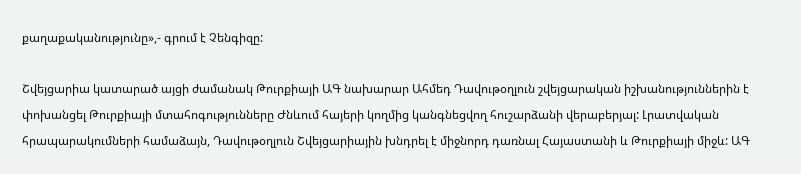քաղաքականությունը»,- գրում է Չենգիզը:

Շվեյցարիա կատարած այցի ժամանակ Թուրքիայի ԱԳ նախարար Ահմեդ Դավութօղլուն շվեյցարական իշխանություններին է փոխանցել Թուրքիայի մտահոգությունները Ժնևում հայերի կողմից կանգնեցվող հուշարձանի վերաբերյալ: Լրատվական հրապարակումների համաձայն, Դավութօղլուն Շվեյցարիային խնդրել է միջնորդ դառնալ Հայաստանի և Թուրքիայի միջև: ԱԳ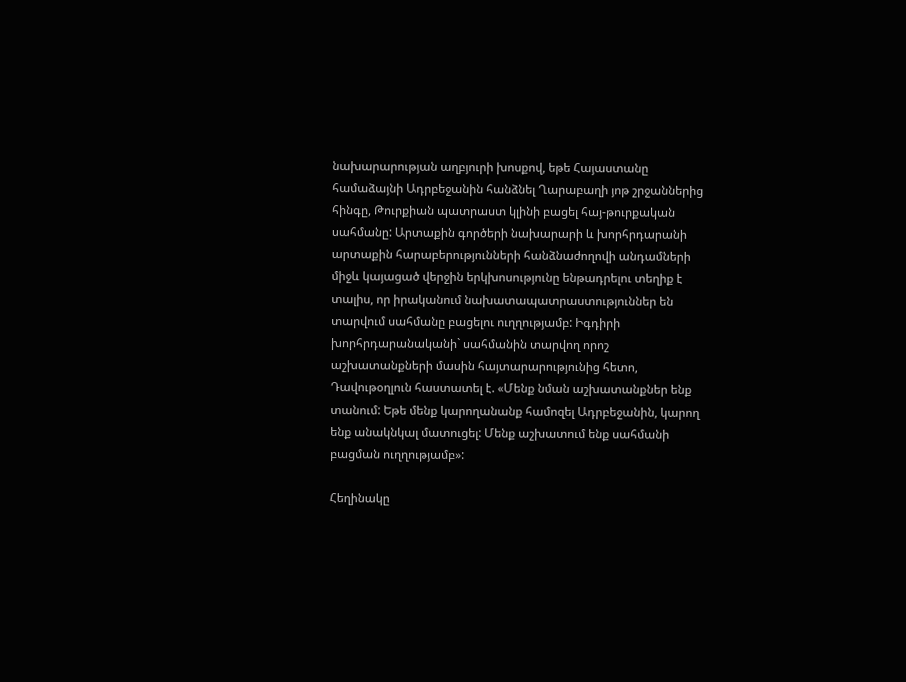նախարարության աղբյուրի խոսքով, եթե Հայաստանը համաձայնի Ադրբեջանին հանձնել Ղարաբաղի յոթ շրջաններից հինգը, Թուրքիան պատրաստ կլինի բացել հայ-թուրքական սահմանը: Արտաքին գործերի նախարարի և խորհրդարանի արտաքին հարաբերությունների հանձնաժողովի անդամների միջև կայացած վերջին երկխոսությունը ենթադրելու տեղիք է տալիս, որ իրականում նախատապատրաստություններ են տարվում սահմանը բացելու ուղղությամբ: Իգդիրի խորհրդարանականի` սահմանին տարվող որոշ աշխատանքների մասին հայտարարությունից հետո, Դավութօղլուն հաստատել է. «Մենք նման աշխատանքներ ենք տանում: Եթե մենք կարողանանք համոզել Ադրբեջանին, կարող ենք անակնկալ մատուցել: Մենք աշխատում ենք սահմանի բացման ուղղությամբ»:

Հեղինակը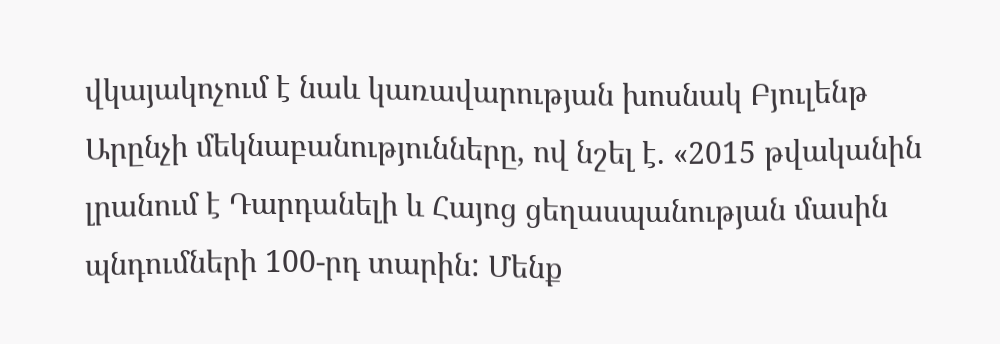վկայակոչում է նաև կառավարության խոսնակ Բյուլենթ Արընչի մեկնաբանությունները, ով նշել է. «2015 թվականին լրանում է Դարդանելի և Հայոց ցեղասպանության մասին պնդումների 100-րդ տարին: Մենք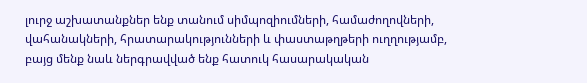լուրջ աշխատանքներ ենք տանում սիմպոզիումների, համաժողովների, վահանակների, հրատարակությունների և փաստաթղթերի ուղղությամբ, բայց մենք նաև ներգրավված ենք հատուկ հասարակական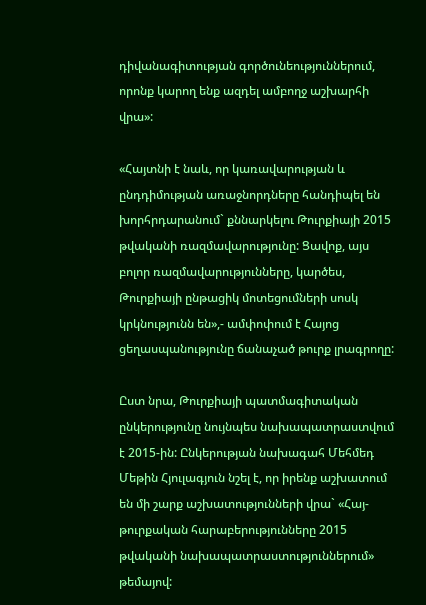դիվանագիտության գործունեություններում, որոնք կարող ենք ազդել ամբողջ աշխարհի վրա»:

«Հայտնի է նաև, որ կառավարության և ընդդիմության առաջնորդները հանդիպել են խորհրդարանում` քննարկելու Թուրքիայի 2015 թվականի ռազմավարությունը: Ցավոք, այս բոլոր ռազմավարությունները, կարծես, Թուրքիայի ընթացիկ մոտեցումների սոսկ կրկնությունն են»,- ամփոփում է Հայոց ցեղասպանությունը ճանաչած թուրք լրագրողը:

Ըստ նրա, Թուրքիայի պատմագիտական ընկերությունը նույնպես նախապատրաստվում է 2015-ին: Ընկերության նախագահ Մեհմեդ Մեթին Հյուլագյուն նշել է, որ իրենք աշխատում են մի շարք աշխատությունների վրա` «Հայ-թուրքական հարաբերությունները 2015 թվականի նախապատրաստություններում» թեմայով: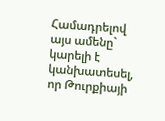Համադրելով այս ամենը` կարելի է կանխատեսել, որ Թուրքիայի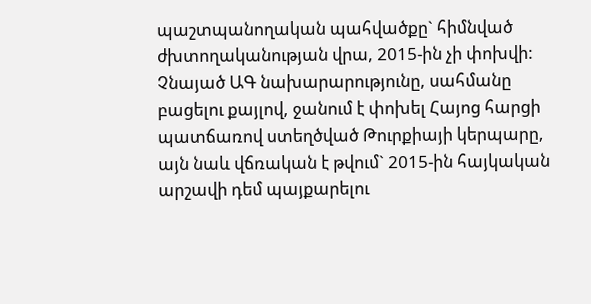պաշտպանողական պահվածքը` հիմնված ժխտողականության վրա, 2015-ին չի փոխվի: Չնայած ԱԳ նախարարությունը, սահմանը բացելու քայլով, ջանում է փոխել Հայոց հարցի պատճառով ստեղծված Թուրքիայի կերպարը, այն նաև վճռական է թվում` 2015-ին հայկական արշավի դեմ պայքարելու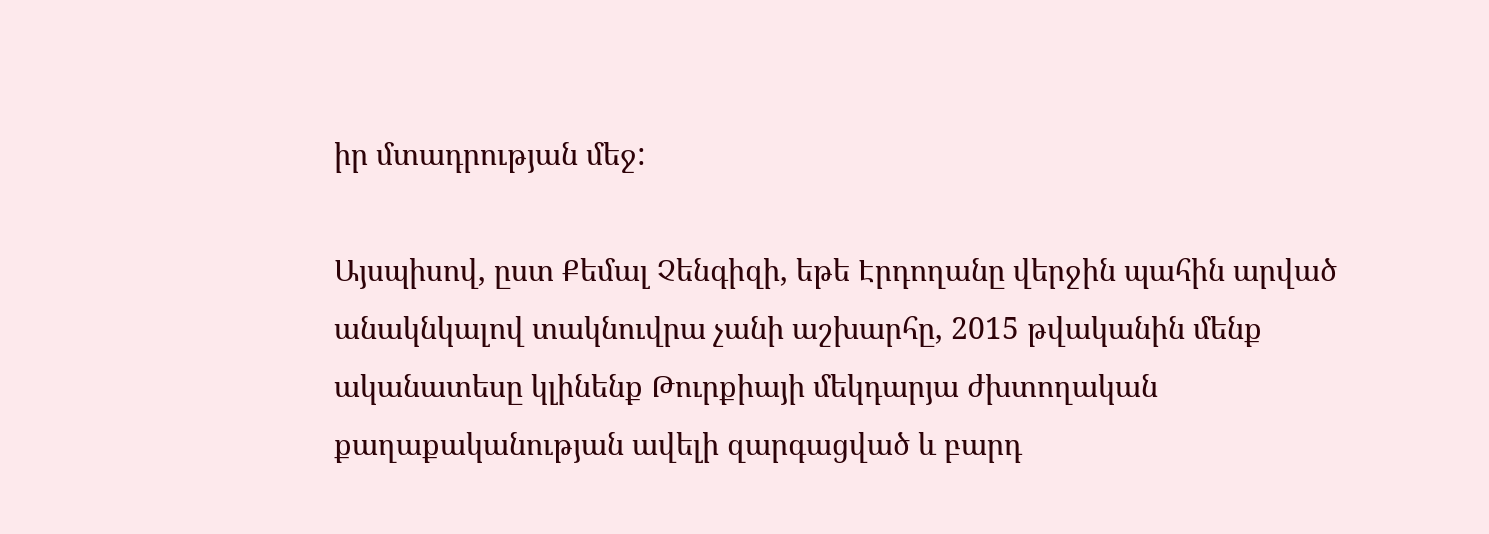իր մտադրության մեջ:

Այսպիսով, ըստ Քեմալ Չենգիզի, եթե Էրդողանը վերջին պահին արված անակնկալով տակնուվրա չանի աշխարհը, 2015 թվականին մենք ականատեսը կլինենք Թուրքիայի մեկդարյա ժխտողական քաղաքականության ավելի զարգացված և բարդ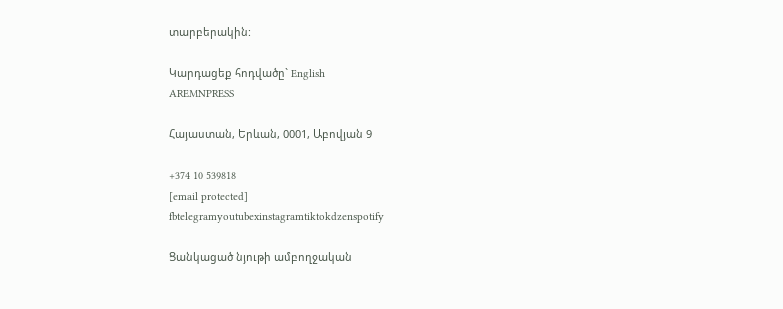տարբերակին:

Կարդացեք հոդվածը` English
AREMNPRESS

Հայաստան, Երևան, 0001, Աբովյան 9

+374 10 539818
[email protected]
fbtelegramyoutubexinstagramtiktokdzenspotify

Ցանկացած նյութի ամբողջական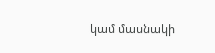կամ մասնակի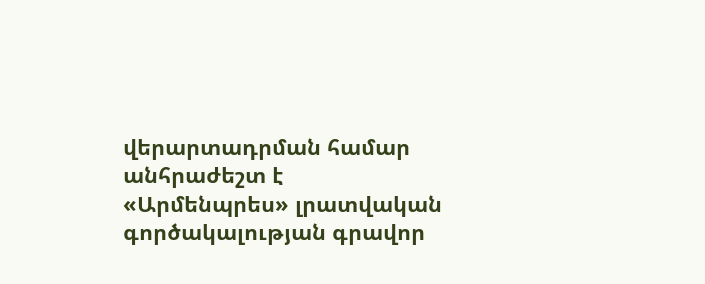վերարտադրման համար անհրաժեշտ է «Արմենպրես» լրատվական գործակալության գրավոր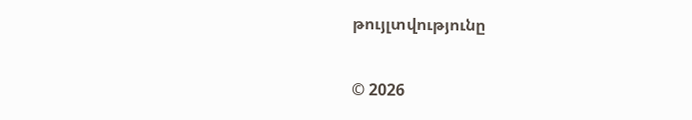թույլտվությունը

© 2026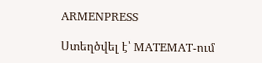ARMENPRESS

Ստեղծվել է՝ MATEMAT-ում